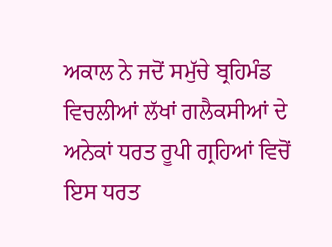ਅਕਾਲ ਨੇ ਜਦੋਂ ਸਮੁੱਚੇ ਬ੍ਰਹਿਮੰਡ ਵਿਚਲੀਆਂ ਲੱਖਾਂ ਗਲੈਕਸੀਆਂ ਦੇ ਅਨੇਕਾਂ ਧਰਤ ਰੂਪੀ ਗ੍ਰਹਿਆਂ ਵਿਚੋਂ ਇਸ ਧਰਤ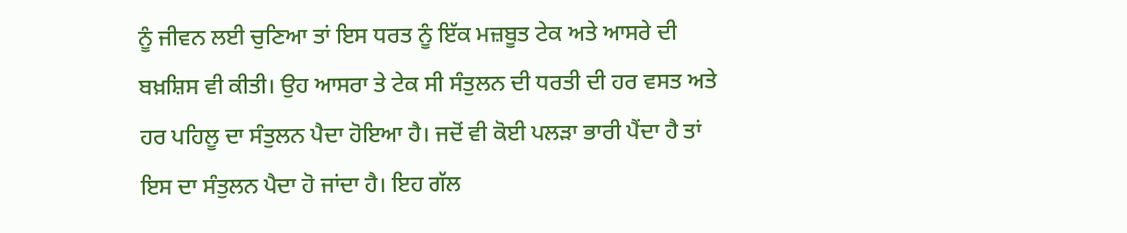ਨੂੰ ਜੀਵਨ ਲਈ ਚੁਣਿਆ ਤਾਂ ਇਸ ਧਰਤ ਨੂੰ ਇੱਕ ਮਜ਼ਬੂਤ ਟੇਕ ਅਤੇ ਆਸਰੇ ਦੀ ਬਖ਼ਸ਼ਿਸ ਵੀ ਕੀਤੀ। ਉਹ ਆਸਰਾ ਤੇ ਟੇਕ ਸੀ ਸੰਤੁਲਨ ਦੀ ਧਰਤੀ ਦੀ ਹਰ ਵਸਤ ਅਤੇ ਹਰ ਪਹਿਲੂ ਦਾ ਸੰਤੁਲਨ ਪੈਦਾ ਹੋਇਆ ਹੈ। ਜਦੋਂ ਵੀ ਕੋਈ ਪਲੜਾ ਭਾਰੀ ਪੈਂਦਾ ਹੈ ਤਾਂ ਇਸ ਦਾ ਸੰਤੁਲਨ ਪੈਦਾ ਹੋ ਜਾਂਦਾ ਹੈ। ਇਹ ਗੱਲ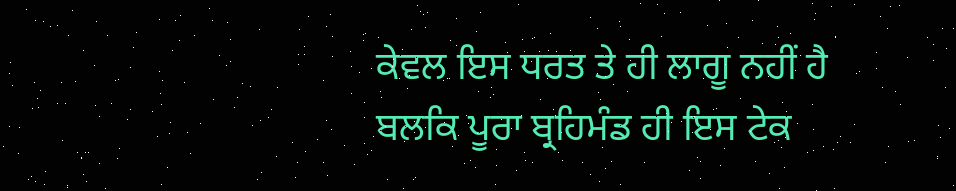ਕੇਵਲ ਇਸ ਧਰਤ ਤੇ ਹੀ ਲਾਗੂ ਨਹੀਂ ਹੈ ਬਲਕਿ ਪੂਰਾ ਬ੍ਰਹਿਮੰਡ ਹੀ ਇਸ ਟੇਕ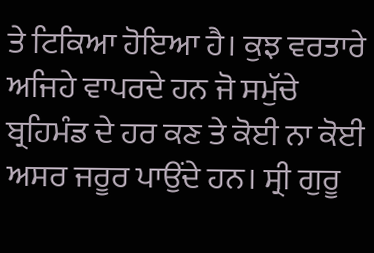ਤੇ ਟਿਕਿਆ ਹੋਇਆ ਹੈ। ਕੁਝ ਵਰਤਾਰੇ ਅਜਿਹੇ ਵਾਪਰਦੇ ਹਨ ਜੋ ਸਮੁੱਚੇ ਬ੍ਰਹਿਮੰਡ ਦੇ ਹਰ ਕਣ ਤੇ ਕੋਈ ਨਾ ਕੋਈ ਅਸਰ ਜਰੂਰ ਪਾਉਂਦੇ ਹਨ। ਸ੍ਰੀ ਗੁਰੂ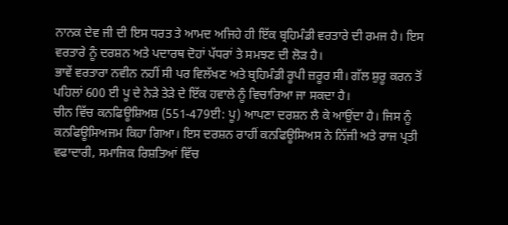ਨਾਨਕ ਦੇਵ ਜੀ ਦੀ ਇਸ ਧਰਤ ਤੇ ਆਮਦ ਅਜਿਹੇ ਹੀ ਇੱਕ ਬ੍ਰਹਿਮੰਡੀ ਵਰਤਾਰੇ ਦੀ ਰਮਜ ਹੈ। ਇਸ ਵਰਤਾਰੇ ਨੂੰ ਦਰਸ਼ਨ ਅਤੇ ਪਦਾਰਥ ਦੋਹਾਂ ਪੱਧਰਾਂ ਤੇ ਸਮਝਣ ਦੀ ਲੋੜ ਹੈ।
ਭਾਵੇਂ ਵਰਤਾਰਾ ਨਵੀਨ ਨਹੀਂ ਸੀ ਪਰ ਵਿਲੱਖਣ ਅਤੇ ਬ੍ਰਹਿਮੰਡੀ ਰੂਪੀ ਜ਼ਰੂਰ ਸੀ। ਗੱਲ ਸ਼ੁਰੂ ਕਰਨ ਤੋਂ ਪਹਿਲਾਂ 600 ਈ ਪੂ ਦੇ ਨੇੜੇ ਤੇੜੇ ਦੇ ਇੱਕ ਹਵਾਲੇ ਨੂੰ ਵਿਚਾਰਿਆ ਜਾ ਸਕਦਾ ਹੈ।
ਚੀਨ ਵਿੱਚ ਕਨਫਿਊਸ਼ਿਅਸ਼ (551-479ਈ: ਪੂ) ਆਪਣਾ ਦਰਸ਼ਨ ਲੈ ਕੇ ਆਉਂਦਾ ਹੈ। ਜਿਸ ਨੂੰ ਕਨਫਿਊਸਿਅਜਮ ਕਿਹਾ ਗਿਆ। ਇਸ ਦਰਸ਼ਨ ਰਾਹੀਂ ਕਨਫਿਊਸਿਅਸ ਨੇ ਨਿੱਜੀ ਅਤੇ ਰਾਜ ਪ੍ਰਤੀ ਵਫਾਦਾਰੀ, ਸਮਾਜਿਕ ਰਿਸ਼ਤਿਆਂ ਵਿੱਚ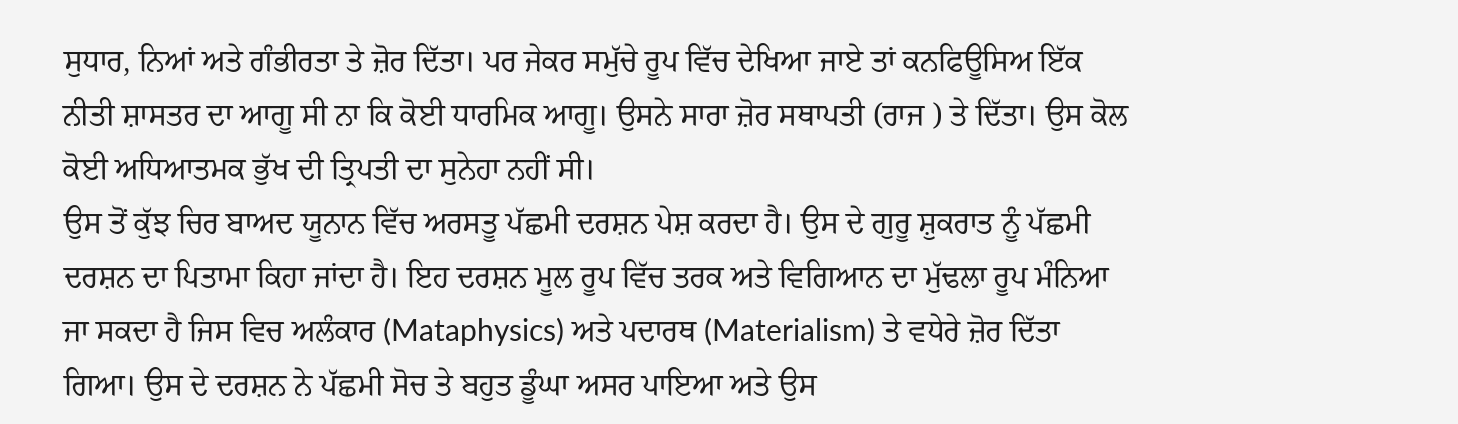ਸੁਧਾਰ, ਨਿਆਂ ਅਤੇ ਗੰਭੀਰਤਾ ਤੇ ਜ਼ੋਰ ਦਿੱਤਾ। ਪਰ ਜੇਕਰ ਸਮੁੱਚੇ ਰੂਪ ਵਿੱਚ ਦੇਖਿਆ ਜਾਏ ਤਾਂ ਕਨਫਿਊਸਿਅ ਇੱਕ ਨੀਤੀ ਸ਼ਾਸਤਰ ਦਾ ਆਗੂ ਸੀ ਨਾ ਕਿ ਕੋਈ ਧਾਰਮਿਕ ਆਗੂ। ਉਸਨੇ ਸਾਰਾ ਜ਼ੋਰ ਸਥਾਪਤੀ (ਰਾਜ ) ਤੇ ਦਿੱਤਾ। ਉਸ ਕੋਲ ਕੋਈ ਅਧਿਆਤਮਕ ਭੁੱਖ ਦੀ ਤ੍ਰਿਪਤੀ ਦਾ ਸੁਨੇਹਾ ਨਹੀਂ ਸੀ।
ਉਸ ਤੋਂ ਕੁੱਝ ਚਿਰ ਬਾਅਦ ਯੂਨਾਨ ਵਿੱਚ ਅਰਸਤੂ ਪੱਛਮੀ ਦਰਸ਼ਨ ਪੇਸ਼ ਕਰਦਾ ਹੈ। ਉਸ ਦੇ ਗੁਰੂ ਸ਼ੁਕਰਾਤ ਨੂੰ ਪੱਛਮੀ ਦਰਸ਼ਨ ਦਾ ਪਿਤਾਮਾ ਕਿਹਾ ਜਾਂਦਾ ਹੈ। ਇਹ ਦਰਸ਼ਨ ਮੂਲ ਰੂਪ ਵਿੱਚ ਤਰਕ ਅਤੇ ਵਿਗਿਆਨ ਦਾ ਮੁੱਢਲਾ ਰੂਪ ਮੰਨਿਆ ਜਾ ਸਕਦਾ ਹੈ ਜਿਸ ਵਿਚ ਅਲੰਕਾਰ (Mataphysics) ਅਤੇ ਪਦਾਰਥ (Materialism) ਤੇ ਵਧੇਰੇ ਜ਼ੋਰ ਦਿੱਤਾ ਗਿਆ। ਉਸ ਦੇ ਦਰਸ਼ਨ ਨੇ ਪੱਛਮੀ ਸੋਚ ਤੇ ਬਹੁਤ ਡੂੰਘਾ ਅਸਰ ਪਾਇਆ ਅਤੇ ਉਸ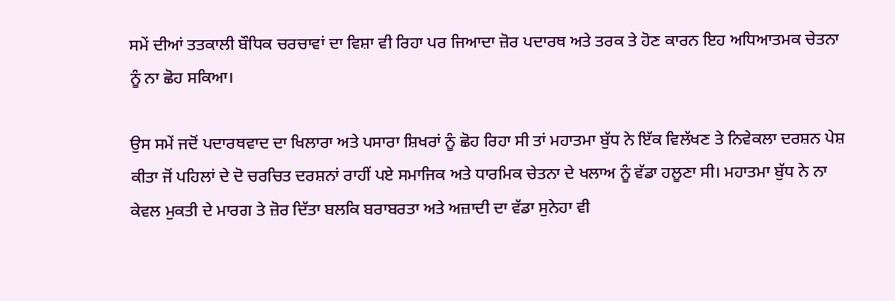ਸਮੇਂ ਦੀਆਂ ਤਤਕਾਲੀ ਬੌਧਿਕ ਚਰਚਾਵਾਂ ਦਾ ਵਿਸ਼ਾ ਵੀ ਰਿਹਾ ਪਰ ਜਿਆਦਾ ਜ਼ੋਰ ਪਦਾਰਥ ਅਤੇ ਤਰਕ ਤੇ ਹੋਣ ਕਾਰਨ ਇਹ ਅਧਿਆਤਮਕ ਚੇਤਨਾ ਨੂੰ ਨਾ ਛੋਹ ਸਕਿਆ।

ਉਸ ਸਮੇਂ ਜਦੋਂ ਪਦਾਰਥਵਾਦ ਦਾ ਖਿਲਾਰਾ ਅਤੇ ਪਸਾਰਾ ਸ਼ਿਖਰਾਂ ਨੂੰ ਛੋਹ ਰਿਹਾ ਸੀ ਤਾਂ ਮਹਾਤਮਾ ਬੁੱਧ ਨੇ ਇੱਕ ਵਿਲੱਖਣ ਤੇ ਨਿਵੇਕਲਾ ਦਰਸ਼ਨ ਪੇਸ਼ ਕੀਤਾ ਜੋਂ ਪਹਿਲਾਂ ਦੇ ਦੋ ਚਰਚਿਤ ਦਰਸ਼ਨਾਂ ਰਾਹੀਂ ਪਏ ਸਮਾਜਿਕ ਅਤੇ ਧਾਰਮਿਕ ਚੇਤਨਾ ਦੇ ਖਲਾਅ ਨੂੰ ਵੱਡਾ ਹਲੂਣਾ ਸੀ। ਮਹਾਤਮਾ ਬੁੱਧ ਨੇ ਨਾ ਕੇਵਲ ਮੁਕਤੀ ਦੇ ਮਾਰਗ ਤੇ ਜ਼ੋਰ ਦਿੱਤਾ ਬਲਕਿ ਬਰਾਬਰਤਾ ਅਤੇ ਅਜ਼ਾਦੀ ਦਾ ਵੱਡਾ ਸੁਨੇਹਾ ਵੀ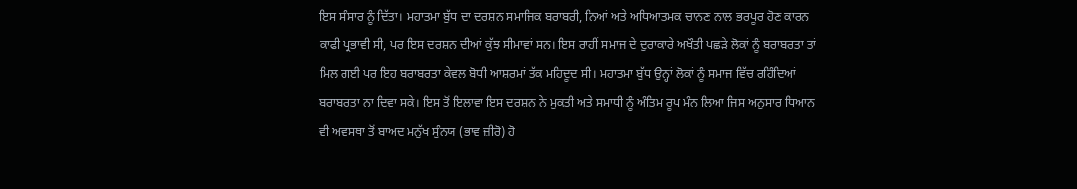ਇਸ ਸੰਸਾਰ ਨੂੰ ਦਿੱਤਾ। ਮਹਾਤਮਾ ਬੁੱਧ ਦਾ ਦਰਸ਼ਨ ਸਮਾਜਿਕ ਬਰਾਬਰੀ, ਨਿਆਂ ਅਤੇ ਅਧਿਆਤਮਕ ਚਾਨਣ ਨਾਲ ਭਰਪੂਰ ਹੋਣ ਕਾਰਨ ਕਾਫੀ ਪ੍ਰਭਾਵੀ ਸੀ, ਪਰ ਇਸ ਦਰਸ਼ਨ ਦੀਆਂ ਕੁੱਝ ਸੀਮਾਵਾਂ ਸਨ। ਇਸ ਰਾਹੀਂ ਸਮਾਜ ਦੇ ਦੁਰਾਕਾਰੇ ਅਖੌਤੀ ਪਛੜੇ ਲੋਕਾਂ ਨੂੰ ਬਰਾਬਰਤਾ ਤਾਂ ਮਿਲ ਗਈ ਪਰ ਇਹ ਬਰਾਬਰਤਾ ਕੇਵਲ ਬੋਧੀ ਆਸ਼ਰਮਾਂ ਤੱਕ ਮਹਿਦੂਦ ਸੀ। ਮਹਾਤਮਾ ਬੁੱਧ ਉਨ੍ਹਾਂ ਲੋਕਾਂ ਨੂੰ ਸਮਾਜ ਵਿੱਚ ਰਹਿੰਦਿਆਂ ਬਰਾਬਰਤਾ ਨਾ ਦਿਵਾ ਸਕੇ। ਇਸ ਤੋਂ ਇਲਾਵਾ ਇਸ ਦਰਸ਼ਨ ਨੇ ਮੁਕਤੀ ਅਤੇ ਸਮਾਧੀ ਨੂੰ ਅੰਤਿਮ ਰੂਪ ਮੰਨ ਲਿਆ ਜਿਸ ਅਨੁਸਾਰ ਧਿਆਨ ਵੀ ਅਵਸਥਾ ਤੋਂ ਬਾਅਦ ਮਨੁੱਖ ਸੁੰਨਯ (ਭਾਵ ਜ਼ੀਰੋ) ਹੋ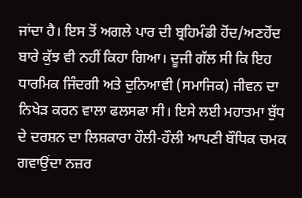ਜਾਂਦਾ ਹੈ। ਇਸ ਤੋਂ ਅਗਲੇ ਪਾਰ ਦੀ ਬ੍ਰਹਿਮੰਡੀ ਹੋਂਦ/ਅਣਹੋਂਦ ਬਾਰੇ ਕੁੱਝ ਵੀ ਨਹੀਂ ਕਿਹਾ ਗਿਆ। ਦੂਜੀ ਗੱਲ ਸੀ ਕਿ ਇਹ ਧਾਰਮਿਕ ਜਿੰਦਗੀ ਅਤੇ ਦੁਨਿਆਵੀ (ਸਮਾਜਿਕ) ਜੀਵਨ ਦਾ ਨਿਖੇੜ ਕਰਨ ਵਾਲਾ ਫਲਸਫਾ ਸੀ। ਇਸੇ ਲਈ ਮਹਾਤਮਾ ਬੁੱਧ ਦੇ ਦਰਸ਼ਨ ਦਾ ਲਿਸ਼ਕਾਰਾ ਹੌਲੀ-ਹੌਲੀ ਆਪਣੀ ਬੌਧਿਕ ਚਮਕ ਗਵਾਉਂਦਾ ਨਜ਼ਰ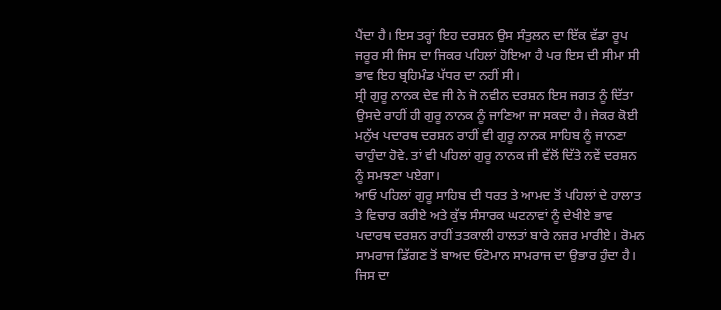ਪੈਂਦਾ ਹੈ। ਇਸ ਤਰ੍ਹਾਂ ਇਹ ਦਰਸ਼ਨ ਉਸ ਸੰਤੁਲਨ ਦਾ ਇੱਕ ਵੱਡਾ ਰੂਪ ਜਰੂਰ ਸੀ ਜਿਸ ਦਾ ਜਿਕਰ ਪਹਿਲਾਂ ਹੋਇਆ ਹੈ ਪਰ ਇਸ ਦੀ ਸੀਮਾ ਸੀ ਭਾਵ ਇਹ ਬ੍ਰਹਿਮੰਡ ਪੱਧਰ ਦਾ ਨਹੀਂ ਸੀ।
ਸ੍ਰੀ ਗੁਰੂ ਨਾਨਕ ਦੇਵ ਜੀ ਨੇ ਜੋ ਨਵੀਨ ਦਰਸ਼ਨ ਇਸ ਜਗਤ ਨੂੰ ਦਿੱਤਾ ਉਸਦੇ ਰਾਹੀਂ ਹੀ ਗੁਰੂ ਨਾਨਕ ਨੂੰ ਜਾਣਿਆ ਜਾ ਸਕਦਾ ਹੈ। ਜੇਕਰ ਕੋਈ ਮਨੁੱਖ ਪਦਾਰਥ ਦਰਸ਼ਨ ਰਾਹੀਂ ਵੀ ਗੁਰੂ ਨਾਨਕ ਸਾਹਿਬ ਨੂੰ ਜਾਨਣਾ ਚਾਹੁੰਦਾ ਹੋਵੇ. ਤਾਂ ਵੀ ਪਹਿਲਾਂ ਗੁਰੂ ਨਾਨਕ ਜੀ ਵੱਲੋਂ ਦਿੱਤੇ ਨਵੇਂ ਦਰਸ਼ਨ ਨੂੰ ਸਮਝਣਾ ਪਏਗਾ।
ਆਓ ਪਹਿਲਾਂ ਗੁਰੂ ਸਾਹਿਬ ਦੀ ਧਰਤ ਤੇ ਆਮਦ ਤੋਂ ਪਹਿਲਾਂ ਦੇ ਹਾਲਾਤ ਤੇ ਵਿਚਾਰ ਕਰੀਏ ਅਤੇ ਕੁੱਝ ਸੰਸਾਰਕ ਘਟਨਾਵਾਂ ਨੂੰ ਦੇਖੀਏ ਭਾਵ ਪਦਾਰਥ ਦਰਸ਼ਨ ਰਾਹੀਂ ਤਤਕਾਲੀ ਹਾਲਤਾਂ ਬਾਰੇ ਨਜ਼ਰ ਮਾਰੀਏ। ਰੋਮਨ ਸਾਮਰਾਜ ਡਿੱਗਣ ਤੋਂ ਬਾਅਦ ਓਟੋਮਾਨ ਸਾਮਰਾਜ ਦਾ ਉਭਾਰ ਹੁੰਦਾ ਹੈ। ਜਿਸ ਦਾ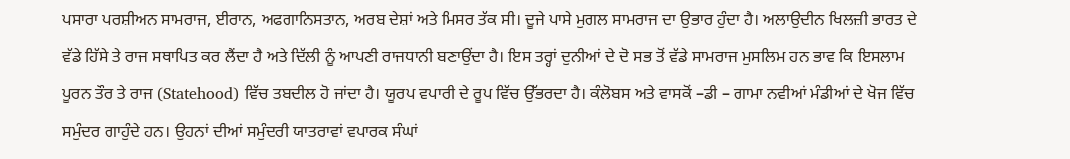ਪਸਾਰਾ ਪਰਸ਼ੀਅਨ ਸਾਮਰਾਜ, ਈਰਾਨ, ਅਫਗਾਨਿਸਤਾਨ, ਅਰਬ ਦੇਸ਼ਾਂ ਅਤੇ ਮਿਸਰ ਤੱਕ ਸੀ। ਦੂਜੇ ਪਾਸੇ ਮੁਗਲ ਸਾਮਰਾਜ ਦਾ ਉਭਾਰ ਹੁੰਦਾ ਹੈ। ਅਲਾਉਦੀਨ ਖਿਲਜ਼ੀ ਭਾਰਤ ਦੇ ਵੱਡੇ ਹਿੱਸੇ ਤੇ ਰਾਜ ਸਥਾਪਿਤ ਕਰ ਲੈਂਦਾ ਹੈ ਅਤੇ ਦਿੱਲੀ ਨੂੰ ਆਪਣੀ ਰਾਜਧਾਨੀ ਬਣਾਉਂਦਾ ਹੈ। ਇਸ ਤਰ੍ਹਾਂ ਦੁਨੀਆਂ ਦੇ ਦੋ ਸਭ ਤੋਂ ਵੱਡੇ ਸਾਮਰਾਜ ਮੁਸਲਿਮ ਹਨ ਭਾਵ ਕਿ ਇਸਲਾਮ ਪੂਰਨ ਤੌਰ ਤੇ ਰਾਜ (Statehood) ਵਿੱਚ ਤਬਦੀਲ ਹੋ ਜਾਂਦਾ ਹੈ। ਯੂਰਪ ਵਪਾਰੀ ਦੇ ਰੂਪ ਵਿੱਚ ਉੱਭਰਦਾ ਹੈ। ਕੰਲੋਬਸ ਅਤੇ ਵਾਸਕੋਂ –ਡੀ – ਗਾਮਾ ਨਵੀਆਂ ਮੰਡੀਆਂ ਦੇ ਖੋਜ ਵਿੱਚ ਸਮੁੰਦਰ ਗਾਹੁੰਦੇ ਹਨ। ਉਹਨਾਂ ਦੀਆਂ ਸਮੁੰਦਰੀ ਯਾਤਰਾਵਾਂ ਵਪਾਰਕ ਸੰਘਾਂ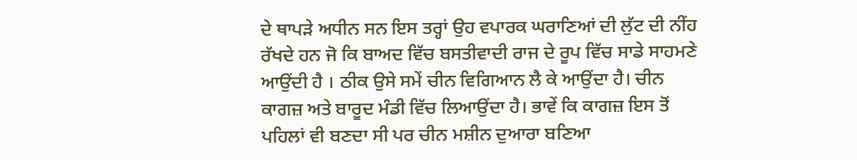ਦੇ ਥਾਪੜੇ ਅਧੀਨ ਸਨ ਇਸ ਤਰ੍ਹਾਂ ਉਹ ਵਪਾਰਕ ਘਰਾਣਿਆਂ ਦੀ ਲੁੱਟ ਦੀ ਨੀਂਹ ਰੱਖਦੇ ਹਨ ਜੋ ਕਿ ਬਾਅਦ ਵਿੱਚ ਬਸਤੀਵਾਦੀ ਰਾਜ ਦੇ ਰੂਪ ਵਿੱਚ ਸਾਡੇ ਸਾਹਮਣੇ ਆਉਂਦੀ ਹੈ । ਠੀਕ ਉਸੇ ਸਮੇਂ ਚੀਨ ਵਿਗਿਆਨ ਲੈ ਕੇ ਆਉਂਦਾ ਹੈ। ਚੀਨ ਕਾਗਜ਼ ਅਤੇ ਬਾਰੂਦ ਮੰਡੀ ਵਿੱਚ ਲਿਆਉਂਦਾ ਹੈ। ਭਾਵੇਂ ਕਿ ਕਾਗਜ਼ ਇਸ ਤੋਂ ਪਹਿਲਾਂ ਵੀ ਬਣਦਾ ਸੀ ਪਰ ਚੀਨ ਮਸ਼ੀਨ ਦੁਆਰਾ ਬਣਿਆ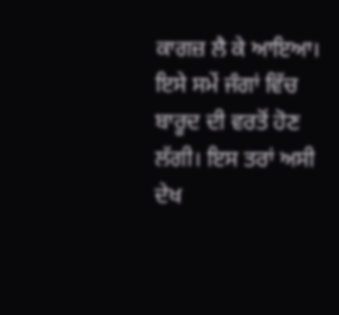ਕਾਗਜ਼ ਲੈ ਕੇ ਆਇਆ। ਇਸੇ ਸਮੇਂ ਜੰਗਾਂ ਵਿੱਚ ਬਾਰੂਦ ਦੀ ਵਰਤੋਂ ਹੋਣ ਲੱਗੀ। ਇਸ ਤਰਾਂ ਅਸੀ ਦੇਖ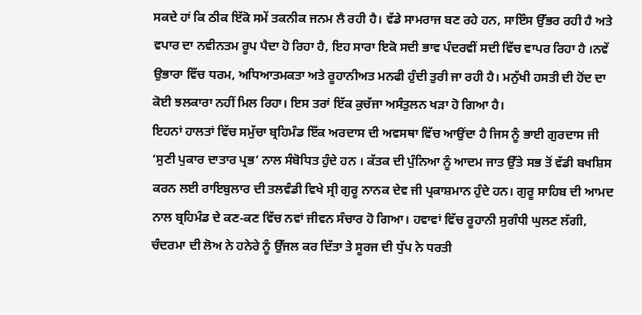ਸਕਦੇ ਹਾਂ ਕਿ ਠੀਕ ਇੱਕੋ ਸਮੇਂ ਤਕਨੀਕ ਜਨਮ ਲੈ ਰਹੀ ਹੈ। ਵੱਡੇ ਸਾਮਰਾਜ ਬਣ ਰਹੇ ਹਨ, ਸਾਇੰਸ ਉੱਭਰ ਰਹੀ ਹੈ ਅਤੇ ਵਪਾਰ ਦਾ ਨਵੀਨਤਮ ਰੂਪ ਪੈਦਾ ਹੋ ਰਿਹਾ ਹੈ, ਇਹ ਸਾਰਾ ਇਕੋ ਸਦੀ ਭਾਵ ਪੰਦਰਵੀਂ ਸਦੀ ਵਿੱਚ ਵਾਪਰ ਰਿਹਾ ਹੈ ।ਨਵੇਂ ਉਭਾਰਾ ਵਿੱਚ ਧਰਮ, ਅਧਿਆਤਮਕਤਾ ਅਤੇ ਰੂਹਾਨੀਅਤ ਮਨਫੀ ਹੁੰਦੀ ਤੁਰੀ ਜਾ ਰਹੀ ਹੈ। ਮਨੁੱਖੀ ਹਸਤੀ ਦੀ ਹੋਂਦ ਦਾ ਕੋਈ ਝਲਕਾਰਾ ਨਹੀਂ ਮਿਲ ਰਿਹਾ। ਇਸ ਤਰਾਂ ਇੱਕ ਕੁਚੱਜਾ ਅਸੰਤੁਲਨ ਖੜਾ ਹੋ ਗਿਆ ਹੈ।
ਇਹਨਾਂ ਹਾਲਤਾਂ ਵਿੱਚ ਸਮੁੱਚਾ ਬ੍ਰਹਿਮੰਡ ਇੱਕ ਅਰਦਾਸ ਦੀ ਅਵਸਥਾ ਵਿੱਚ ਆਉਂਦਾ ਹੈ ਜਿਸ ਨੂੰ ਭਾਈ ਗੁਰਦਾਸ ਜੀ ‘ਸੁਣੀ ਪੁਕਾਰ ਦਾਤਾਰ ਪ੍ਰਭ’ ਨਾਲ ਸੰਬੋਧਿਤ ਹੁੰਦੇ ਹਨ । ਕੱਤਕ ਦੀ ਪੁੰਨਿਆ ਨੂੰ ਆਦਮ ਜਾਤ ਉੱਤੇ ਸਭ ਤੋਂ ਵੱਡੀ ਬਖਸ਼ਿਸ ਕਰਨ ਲਈ ਰਾਇਬੁਲਾਰ ਦੀ ਤਲਵੰਡੀ ਵਿਖੇ ਸ੍ਰੀ ਗੁਰੂ ਨਾਨਕ ਦੇਵ ਜੀ ਪ੍ਰਕਾਸ਼ਮਾਨ ਹੁੰਦੇ ਹਨ। ਗੁਰੂ ਸਾਹਿਬ ਦੀ ਆਮਦ ਨਾਲ ਬ੍ਰਹਿਮੰਡ ਦੇ ਕਣ-ਕਣ ਵਿੱਚ ਨਵਾਂ ਜੀਵਨ ਸੰਚਾਰ ਹੋ ਗਿਆ। ਹਵਾਵਾਂ ਵਿੱਚ ਰੂਹਾਨੀ ਸੁਗੰਧੀ ਘੁਲਣ ਲੱਗੀ, ਚੰਦਰਮਾ ਦੀ ਲੋਅ ਨੇ ਹਨੇਰੇ ਨੂੰ ਉੱਜਲ ਕਰ ਦਿੱਤਾ ਤੇ ਸੂਰਜ ਦੀ ਧੁੱਪ ਨੇ ਧਰਤੀ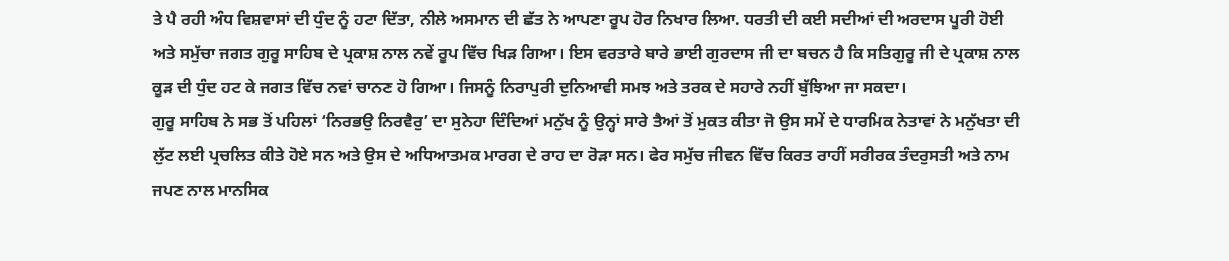ਤੇ ਪੈ ਰਹੀ ਅੰਧ ਵਿਸ਼ਵਾਸਾਂ ਦੀ ਧੁੰਦ ਨੂੰ ਹਟਾ ਦਿੱਤਾ, ਨੀਲੇ ਅਸਮਾਨ ਦੀ ਛੱਤ ਨੇ ਆਪਣਾ ਰੂਪ ਹੋਰ ਨਿਖਾਰ ਲਿਆ. ਧਰਤੀ ਦੀ ਕਈ ਸਦੀਆਂ ਦੀ ਅਰਦਾਸ ਪੂਰੀ ਹੋਈ ਅਤੇ ਸਮੁੱਚਾ ਜਗਤ ਗੁਰੂ ਸਾਹਿਬ ਦੇ ਪ੍ਰਕਾਸ਼ ਨਾਲ ਨਵੇਂ ਰੂਪ ਵਿੱਚ ਖਿੜ ਗਿਆ। ਇਸ ਵਰਤਾਰੇ ਬਾਰੇ ਭਾਈ ਗੁਰਦਾਸ ਜੀ ਦਾ ਬਚਨ ਹੈ ਕਿ ਸਤਿਗੁਰੂ ਜੀ ਦੇ ਪ੍ਰਕਾਸ਼ ਨਾਲ ਕੂੜ ਦੀ ਧੁੰਦ ਹਟ ਕੇ ਜਗਤ ਵਿੱਚ ਨਵਾਂ ਚਾਨਣ ਹੋ ਗਿਆ। ਜਿਸਨੂੰ ਨਿਰਾਪੁਰੀ ਦੁਨਿਆਵੀ ਸਮਝ ਅਤੇ ਤਰਕ ਦੇ ਸਹਾਰੇ ਨਹੀਂ ਬੁੱਝਿਆ ਜਾ ਸਕਦਾ।
ਗੁਰੂ ਸਾਹਿਬ ਨੇ ਸਭ ਤੋਂ ਪਹਿਲਾਂ ‘ਨਿਰਭਉ ਨਿਰਵੈਰੁ’ ਦਾ ਸੁਨੇਹਾ ਦਿੰਦਿਆਂ ਮਨੁੱਖ ਨੂੰ ਉਨ੍ਹਾਂ ਸਾਰੇ ਤੈਆਂ ਤੋਂ ਮੁਕਤ ਕੀਤਾ ਜੋ ਉਸ ਸਮੇਂ ਦੇ ਧਾਰਮਿਕ ਨੇਤਾਵਾਂ ਨੇ ਮਨੁੱਖਤਾ ਦੀ ਲੁੱਟ ਲਈ ਪ੍ਰਚਲਿਤ ਕੀਤੇ ਹੋਏ ਸਨ ਅਤੇ ਉਸ ਦੇ ਅਧਿਆਤਮਕ ਮਾਰਗ ਦੇ ਰਾਹ ਦਾ ਰੋੜਾ ਸਨ। ਫੇਰ ਸਮੁੱਚ ਜੀਵਨ ਵਿੱਚ ਕਿਰਤ ਰਾਹੀਂ ਸਰੀਰਕ ਤੰਦਰੁਸਤੀ ਅਤੇ ਨਾਮ ਜਪਣ ਨਾਲ ਮਾਨਸਿਕ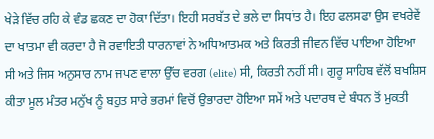ਖੇੜੇ ਵਿੱਚ ਰਹਿ ਕੇ ਵੰਡ ਛਕਣ ਦਾ ਹੋਕਾ ਦਿੱਤਾ। ਇਹੀ ਸਰਬੱਤ ਦੇ ਭਲੇ ਦਾ ਸਿਧਾਂਤ ਹੈ। ਇਹ ਫਲਸਫਾ ਉਸ ਵਖਰੇਵੇਂ ਦਾ ਖਾਤਮਾ ਵੀ ਕਰਦਾ ਹੈ ਜੋ ਰਵਾਇਤੀ ਧਾਰਨਾਵਾਂ ਨੇ ਅਧਿਆਤਮਕ ਅਤੇ ਕਿਰਤੀ ਜੀਵਨ ਵਿੱਚ ਪਾਇਆ ਹੋਇਆ ਸੀ ਅਤੇ ਜਿਸ ਅਨੁਸਾਰ ਨਾਮ ਜਪਣ ਵਾਲਾ ਉੱਚ ਵਰਗ (elite) ਸੀ, ਕਿਰਤੀ ਨਹੀਂ ਸੀ। ਗੁਰੂ ਸਾਹਿਬ ਵੱਲੋਂ ਬਖਸ਼ਿਸ ਕੀਤਾ ਮੂਲ ਮੰਤਰ ਮਨੁੱਖ ਨੂੰ ਬਹੁਤ ਸਾਰੇ ਭਰਮਾਂ ਵਿਚੋਂ ਉਭਾਰਦਾ ਹੋਇਆ ਸਮੇਂ ਅਤੇ ਪਦਾਰਥ ਦੇ ਬੰਧਨ ਤੋਂ ਮੁਕਤੀ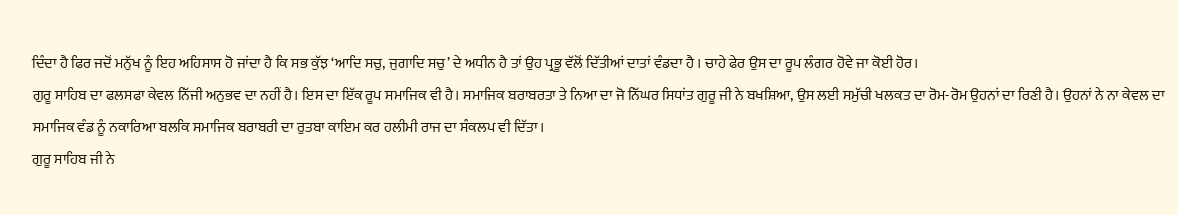ਦਿੰਦਾ ਹੈ ਫਿਰ ਜਦੋਂ ਮਨੁੱਖ ਨੂੰ ਇਹ ਅਹਿਸਾਸ ਹੋ ਜਾਂਦਾ ਹੈ ਕਿ ਸਭ ਕੁੱਝ ‘ਆਦਿ ਸਚੁ, ਜੁਗਾਦਿ ਸਚੁ’ ਦੇ ਅਧੀਨ ਹੈ ਤਾਂ ਉਹ ਪ੍ਰਭੂ ਵੱਲੋਂ ਦਿੱਤੀਆਂ ਦਾਤਾਂ ਵੰਡਦਾ ਹੈ । ਚਾਹੇ ਫੇਰ ਉਸ ਦਾ ਰੂਪ ਲੰਗਰ ਹੋਵੇ ਜਾ ਕੋਈ ਹੋਰ।
ਗੁਰੂ ਸਾਹਿਬ ਦਾ ਫਲਸਫਾ ਕੇਵਲ ਨਿੱਜੀ ਅਨੁਭਵ ਦਾ ਨਹੀਂ ਹੈ। ਇਸ ਦਾ ਇੱਕ ਰੂਪ ਸਮਾਜਿਕ ਵੀ ਹੈ। ਸਮਾਜਿਕ ਬਰਾਬਰਤਾ ਤੇ ਨਿਆ ਦਾ ਜੋ ਨਿੱਘਰ ਸਿਧਾਂਤ ਗੁਰੂ ਜੀ ਨੇ ਬਖਸ਼ਿਆ, ਉਸ ਲਈ ਸਮੁੱਚੀ ਖਲਕਤ ਦਾ ਰੋਮ-ਰੋਮ ਉਹਨਾਂ ਦਾ ਰਿਣੀ ਹੈ। ਉਹਨਾਂ ਨੇ ਨਾ ਕੇਵਲ ਦਾ ਸਮਾਜਿਕ ਵੰਡ ਨੂੰ ਨਕਾਰਿਆ ਬਲਕਿ ਸਮਾਜਿਕ ਬਰਾਬਰੀ ਦਾ ਰੁਤਬਾ ਕਾਇਮ ਕਰ ਹਲੀਮੀ ਰਾਜ ਦਾ ਸੰਕਲਪ ਵੀ ਦਿੱਤਾ।
ਗੁਰੂ ਸਾਹਿਬ ਜੀ ਨੇ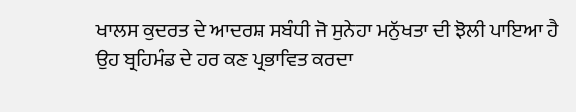ਖਾਲਸ ਕੁਦਰਤ ਦੇ ਆਦਰਸ਼ ਸਬੰਧੀ ਜੋ ਸੁਨੇਹਾ ਮਨੁੱਖਤਾ ਦੀ ਝੋਲੀ ਪਾਇਆ ਹੈ ਉਹ ਬ੍ਰਹਿਮੰਡ ਦੇ ਹਰ ਕਣ ਪ੍ਰਭਾਵਿਤ ਕਰਦਾ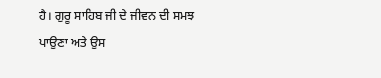ਹੈ। ਗੁਰੂ ਸਾਹਿਬ ਜੀ ਦੇ ਜੀਵਨ ਦੀ ਸਮਝ ਪਾਉਣਾ ਅਤੇ ਉਸ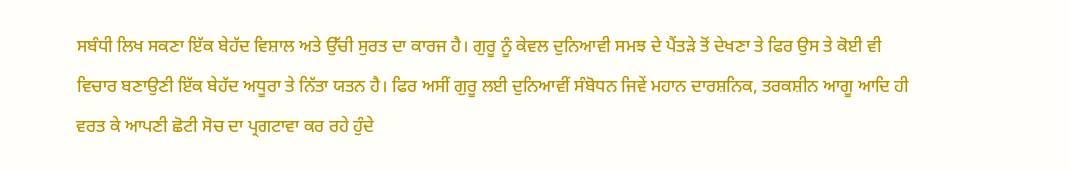ਸਬੰਧੀ ਲਿਖ ਸਕਣਾ ਇੱਕ ਬੇਹੱਦ ਵਿਸ਼ਾਲ ਅਤੇ ਉੱਚੀ ਸੁਰਤ ਦਾ ਕਾਰਜ ਹੈ। ਗੁਰੂ ਨੂੰ ਕੇਵਲ ਦੁਨਿਆਵੀ ਸਮਝ ਦੇ ਪੈਂਤੜੇ ਤੋਂ ਦੇਖਣਾ ਤੇ ਫਿਰ ਉਸ ਤੇ ਕੋਈ ਵੀ ਵਿਚਾਰ ਬਣਾਉਣੀ ਇੱਕ ਬੇਹੱਦ ਅਧੂਰਾ ਤੇ ਨਿੱਤਾ ਯਤਨ ਹੈ। ਫਿਰ ਅਸੀਂ ਗੁਰੂ ਲਈ ਦੁਨਿਆਵੀਂ ਸੰਬੋਧਨ ਜਿਵੇਂ ਮਹਾਨ ਦਾਰਸ਼ਨਿਕ, ਤਰਕਸ਼ੀਨ ਆਗੂ ਆਦਿ ਹੀ ਵਰਤ ਕੇ ਆਪਣੀ ਛੋਟੀ ਸੋਚ ਦਾ ਪ੍ਰਗਟਾਵਾ ਕਰ ਰਹੇ ਹੁੰਦੇ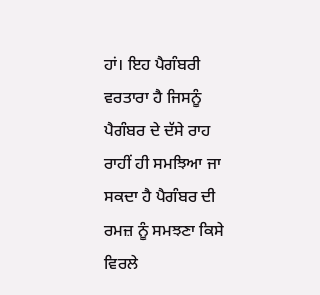ਹਾਂ। ਇਹ ਪੈਗੰਬਰੀ ਵਰਤਾਰਾ ਹੈ ਜਿਸਨੂੰ ਪੈਗੰਬਰ ਦੇ ਦੱਸੇ ਰਾਹ ਰਾਹੀਂ ਹੀ ਸਮਝਿਆ ਜਾ ਸਕਦਾ ਹੈ ਪੈਗੰਬਰ ਦੀ ਰਮਜ਼ ਨੂੰ ਸਮਝਣਾ ਕਿਸੇ ਵਿਰਲੇ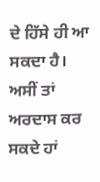ਦੇ ਹਿੱਸੇ ਹੀ ਆ ਸਕਦਾ ਹੈ। ਅਸੀਂ ਤਾਂ ਅਰਦਾਸ ਕਰ ਸਕਦੇ ਹਾਂ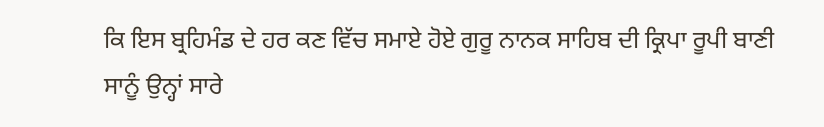ਕਿ ਇਸ ਬ੍ਰਹਿਮੰਡ ਦੇ ਹਰ ਕਣ ਵਿੱਚ ਸਮਾਏ ਹੋਏ ਗੁਰੂ ਨਾਨਕ ਸਾਹਿਬ ਦੀ ਕ੍ਰਿਪਾ ਰੂਪੀ ਬਾਣੀ ਸਾਨੂੰ ਉਨ੍ਹਾਂ ਸਾਰੇ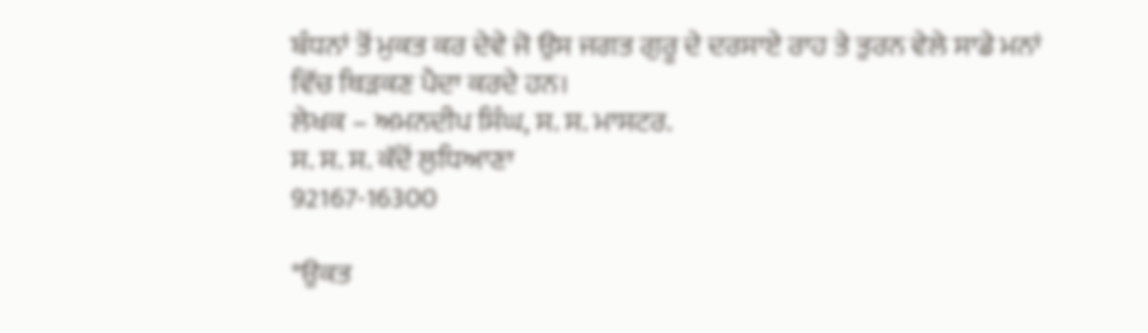ਬੰਧਨਾਂ ਤੋਂ ਮੁਕਤ ਕਰ ਦੇਵੇ ਜੋ ਉਸ ਜਗਤ ਗੁਰੂ ਦੇ ਦਰਸਾਏ ਰਾਹ ਤੇ ਤੁਰਨ ਵੇਲੇ ਸਾਡੇ ਮਨਾਂ ਵਿੱਚ ਥਿੜਕਣ ਪੈਦਾ ਕਰਦੇ ਹਨ।
ਲੇਖਕ – ਅਮਨਦੀਪ ਸਿੰਘ, ਸ. ਸ. ਮਾਸਟਰ.
ਸ. ਸ. ਸ. ਕੱਦੋਂ ਲੁਧਿਆਣਾ
92167-16300

*ਉਕਤ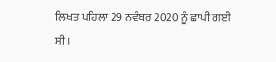ਲਿਖਤ ਪਹਿਲਾ 29 ਨਵੰਬਰ 2020 ਨੂੰ ਛਾਪੀ ਗਈ ਸੀ।